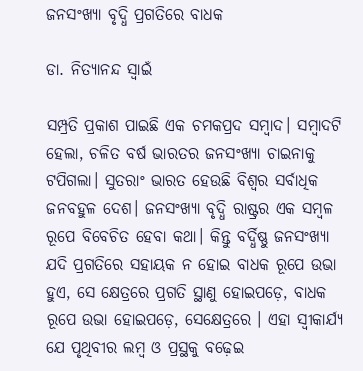ଜନସଂଖ୍ୟା ବୃଦ୍ଧି ପ୍ରଗତିରେ ବାଧକ

ଡା. ନିତ୍ୟାନନ୍ଦ ସ୍ବାଇଁ

ସମ୍ପ୍ରତି ପ୍ରକାଶ ପାଇଛି ଏକ ଚମକପ୍ରଦ ସମ୍ବାଦ। ସମ୍ବାଦଟି ହେଲା, ଚଳିତ ବର୍ଷ ଭାରତର ଜନସଂଖ୍ୟା ଚାଇନାକୁ ଟପିଗଲା। ସୁତରାଂ ଭାରତ ହେଉଛି ବିଶ୍ୱର ସର୍ବାଧିକ ଜନବହୁଳ ଦେଶ। ଜନସଂଖ୍ୟା ବୃଦ୍ଧି ରାଷ୍ଟ୍ରର ଏକ ସମ୍ବଳ ରୂପେ ବିବେଚିତ ହେବା କଥା। କିନ୍ତୁ ବର୍ଦ୍ଧିଷ୍ଣୁ ଜନସଂଖ୍ୟା ଯଦି ପ୍ରଗତିରେ ସହାୟକ ନ ହୋଇ ବାଧକ ରୂପେ ଉଭା ହୁଏ, ସେ କ୍ଷେତ୍ରରେ ପ୍ରଗତି ସ୍ଥାଣୁ ହୋଇପଡ଼େ, ବାଧକ ରୂପେ ଉଭା ହୋଇପଡ଼େ, ସେକ୍ଷେତ୍ରରେ । ଏହା ସ୍ବୀକାର୍ଯ୍ୟ ଯେ ପୃଥିବୀର ଲମ୍ବ ଓ ପ୍ରସ୍ଥକୁ ବଢ଼େଇ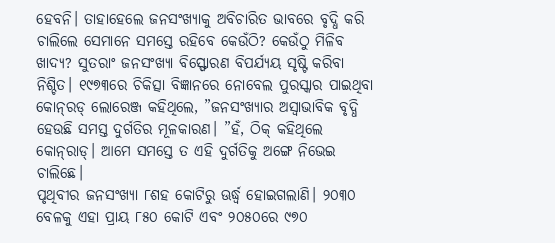ହେବନି। ତାହାହେଲେ ଜନସଂଖ୍ୟାକୁ ଅବିଚାରିତ ଭାବରେ ବୃଦ୍ଧି କରି ଚାଲିଲେ ସେମାନେ ସମସ୍ତେ ରହିବେ କେଉଁଠି? କେଉଁଠୁ ମିଳିବ ଖାଦ୍ୟ? ସୁତରାଂ ଜନସଂଖ୍ୟା ବିସ୍ଫୋରଣ ବିପର୍ଯ୍ୟୟ ସୃଷ୍ଟି କରିବା ନିଶ୍ଚିତ। ୧୯୭୩ରେ ଚିକିତ୍ସା ବିଜ୍ଞାନରେ ନୋବେଲ ପୁରସ୍କାର ପାଇଥିବା କୋନ୍‌ରଡ୍‌ ଲୋରେଞ୍ଜ କହିଥିଲେ, ”ଜନସଂଖ୍ୟାର ଅସ୍ବାଭାବିକ ବୃଦ୍ଧି ହେଉଛି ସମସ୍ତ ଦୁର୍ଗତିର ମୂଳକାରଣ। ”ହଁ, ଠିକ୍‌ କହିଥିଲେ କୋନ୍‌ରାଡ୍‌। ଆମେ ସମସ୍ତେ ତ ଏହି ଦୁର୍ଗତିକୁ ଅଙ୍ଗେ ନିଭେଇ ଚାଲିଛେ।
ପୃଥିବୀର ଜନସଂଖ୍ୟା ୮ଶହ କୋଟିରୁ ଊର୍ଦ୍ଧ୍ୱ ହୋଇଗଲାଣି। ୨୦୩୦ ବେଳକୁ ଏହା ପ୍ରାୟ ୮୫୦ କୋଟି ଏବଂ ୨୦୫୦ରେ ୯୭୦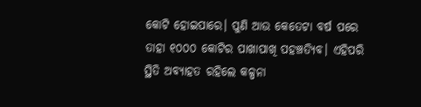କୋଟି ହୋଇପାରେ। ପୁଣି ଆଉ କେତେଟା ବର୍ଷ ପରେ ତାହା ୧୦୦୦ କୋଟିର ପାଖାପାଖି ପହଞ୍ଚତ୍ୟିବ। ଏହିପରି ସ୍ଥିତି ଅବ୍ୟାହତ ରହିଲେ କଳ୍ପନା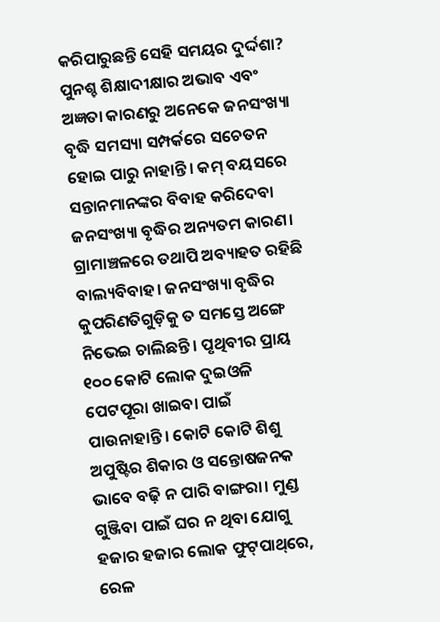କରିପାରୁଛନ୍ତି ସେହି ସମୟର ଦୁର୍ଦ୍ଦଶା? ପୁନଶ୍ଚ ଶିକ୍ଷାଦୀକ୍ଷାର ଅଭାବ ଏବଂ ଅଜ୍ଞତା କାରଣରୁ ଅନେକେ ଜନସଂଖ୍ୟା ବୃଦ୍ଧି ସମସ୍ୟା ସମ୍ପର୍କରେ ସଚେତନ ହୋଇ ପାରୁ ନାହାନ୍ତି। କମ୍‌ ବୟସରେ ସନ୍ତାନମାନଙ୍କର ବିବାହ କରିଦେବା ଜନସଂଖ୍ୟା ବୃଦ୍ଧିର ଅନ୍ୟତମ କାରଣ। ଗ୍ରାମାଞ୍ଚଳରେ ତଥାପି ଅବ୍ୟାହତ ରହିଛି ବାଲ୍ୟବିବାହ। ଜନସଂଖ୍ୟା ବୃଦ୍ଧିର କୁପରିଣତିଗୁଡ଼ିକୁ ତ ସମସ୍ତେ ଅଙ୍ଗେ ନିଭେଇ ଚାଲିଛନ୍ତି। ପୃଥିବୀର ପ୍ରାୟ ୧୦୦ କୋଟି ଲୋକ ଦୁଇଓଳି ପେଟପୂରା ଖାଇବା ପାଇଁ ପାଉନାହାନ୍ତି। କୋଟି କୋଟି ଶିଶୁ ଅପୁଷ୍ଟିର ଶିକାର ଓ ସନ୍ତୋଷଜନକ ଭାବେ ବଢ଼ି ନ ପାରି ବାଙ୍ଗରା। ମୁଣ୍ଡ ଗୁଞ୍ଜିବା ପାଇଁ ଘର ନ ଥିବା ଯୋଗୁ ହଜାର ହଜାର ଲୋକ ଫୁଟ୍‌ପାଥ୍‌ରେ, ରେଳ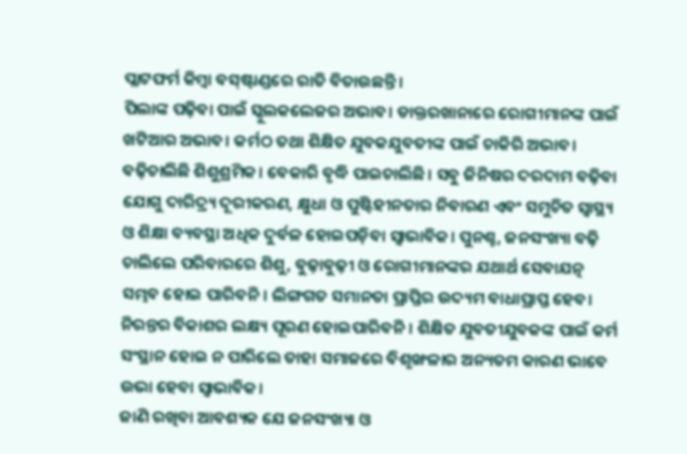ପ୍ଲାଟଫର୍ମ କିମ୍ବା ବସ୍‌ଷ୍ଟାଣ୍ଡରେ ରାତି ବିତାଉଛନ୍ତି।
ପିଲାଙ୍କ ପଢ଼ିବା ପାଇଁ ସ୍କୁଲକଲେଜର ଅଭାବ। ଡାକ୍ତରଖାନାରେ ରୋଗୀମାନଙ୍କ ପାଇଁ ଖଟିଆର ଅଭାବ। କର୍ମଠ ତଥା ଶିକ୍ଷିତ ଯୁବକଯୁବତୀଙ୍କ ପାଇଁ ଚାକିରି ଅଭାବ। ବଢ଼ିଚାଲିଛି ଶିଶୁଶ୍ରମିକ। ବେକାରି ବୃଦ୍ଧି ପାଇଚାଲିଛି। ସବୁ ଜିନିଷର ଦରଦାମ ବଢ଼ିବା ଯୋଗୁ ଦାରିଦ୍ର୍ୟ ଦୂରୀକରଣ, କ୍ଷୁଧା ଓ ପୁଷ୍ଟିହୀନତାର ନିବାରଣ ଏବଂ ସମୁଚିତ ସ୍ବାସ୍ଥ୍ୟ ଓ ଶିକ୍ଷା ବ୍ୟବସ୍ଥା ଅଧିକ ଦୁର୍ବଳ ହୋଇପଡ଼ିବା ସ୍ବାଭାବିକ। ପୁନଶ୍ଚ, ଜନସଂଖ୍ୟା ବଢ଼ି ଚାଲିଲେ ପରିବାରରେ ଶିଶୁ, ବୁଢ଼ାବୁଢ଼ୀ ଓ ରୋଗୀମାନଙ୍କର ଯଥାର୍ଥ ସେବାଯତ୍ନ ସମ୍ଭବ ହୋଇ ପାରିବନି। ଲିଙ୍ଗଗତ ସମାନତା ପ୍ରାପ୍ତିର ଉଦ୍ୟମ ବାଧାପ୍ରାପ୍ତ ହେବ। ନିରନ୍ତର ବିକାଶର ଲକ୍ଷ୍ୟ ପୂରଣ ହୋଇପାରିବନି। ଶିକ୍ଷିତ ଯୁବତୀଯୁବକଙ୍କ ପାଇଁ କର୍ମ ସଂସ୍ଥାନ ହୋଇ ନ ପାରିଲେ ତାହା ସମାଜରେ ବିଶୃଙ୍ଖଳାର ଅନ୍ୟତମ କାରଣ ଭାବେ ଉଭା ହେବା ସ୍ବାଭାବିକ।
ଜାଣି ରଖିବା ଆବଶ୍ୟକ ଯେ ଜନସଂଖ୍ୟା ଓ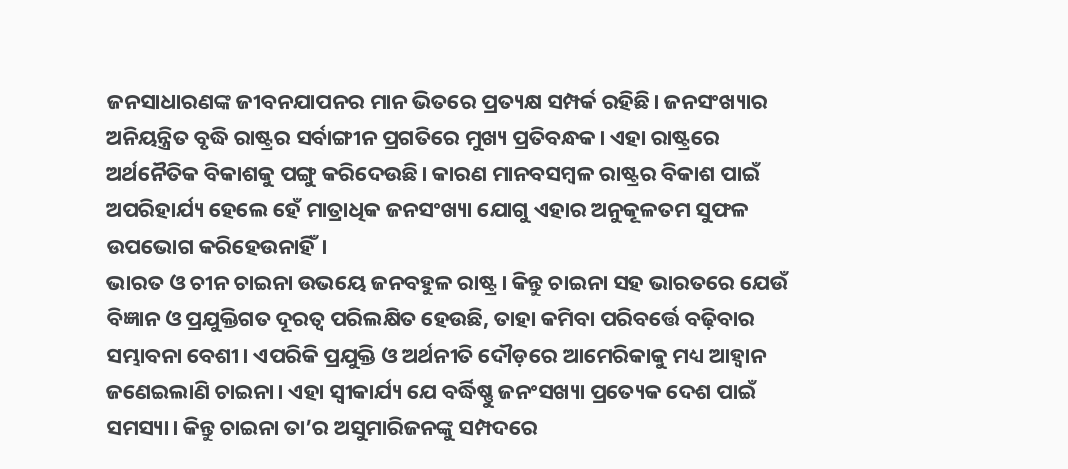ଜନସାଧାରଣଙ୍କ ଜୀବନଯାପନର ମାନ ଭିତରେ ପ୍ରତ୍ୟକ୍ଷ ସମ୍ପର୍କ ରହିଛି। ଜନସଂଖ୍ୟାର ଅନିୟନ୍ତ୍ରିତ ବୃଦ୍ଧି ରାଷ୍ଟ୍ରର ସର୍ବାଙ୍ଗୀନ ପ୍ରଗତିରେ ମୁଖ୍ୟ ପ୍ରତିବନ୍ଧକ। ଏହା ରାଷ୍ଟ୍ରରେ ଅର୍ଥନୈତିକ ବିକାଶକୁ ପଙ୍ଗୁ କରିଦେଉଛି। କାରଣ ମାନବସମ୍ବଳ ରାଷ୍ଟ୍ରର ବିକାଶ ପାଇଁ ଅପରିହାର୍ଯ୍ୟ ହେଲେ ହେଁ ମାତ୍ରାଧିକ ଜନସଂଖ୍ୟା ଯୋଗୁ ଏହାର ଅନୁକୂଳତମ ସୁଫଳ ଉପଭୋଗ କରିହେଉନାହିଁ।
ଭାରତ ଓ ଚୀନ ଚାଇନା ଉଭୟେ ଜନବହୁଳ ରାଷ୍ଟ୍ର। କିନ୍ତୁ ଚାଇନା ସହ ଭାରତରେ ଯେଉଁ ବିଜ୍ଞାନ ଓ ପ୍ରଯୁକ୍ତିଗତ ଦୂରତ୍ୱ ପରିଲକ୍ଷିତ ହେଉଛି, ତାହା କମିବା ପରିବର୍ତ୍ତେ ବଢ଼ିବାର ସମ୍ଭାବନା ବେଶୀ। ଏପରିକି ପ୍ରଯୁକ୍ତି ଓ ଅର୍ଥନୀତି ଦୌଡ଼ରେ ଆମେରିକାକୁ ମଧ୍ୟ ଆହ୍ବାନ ଜଣେଇଲାଣି ଚାଇନା। ଏହା ସ୍ବୀକାର୍ଯ୍ୟ ଯେ ବର୍ଦ୍ଧିଷ୍ଣୁ ଜନଂସଖ୍ୟା ପ୍ରତ୍ୟେକ ଦେଶ ପାଇଁ ସମସ୍ୟା। କିନ୍ତୁ ଚାଇନା ତା’ର ଅସୁମାରିଜନଙ୍କୁ ସମ୍ପଦରେ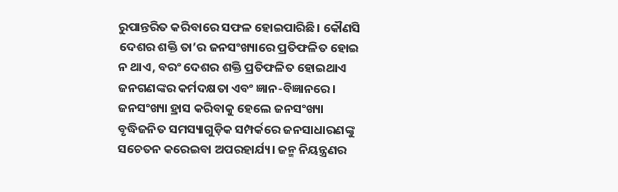ରୁପାନ୍ତରିତ କରିବାରେ ସଫଳ ହୋଇପାରିଛି। କୌଣସି ଦେଶର ଶକ୍ତି ତା’ର ଜନସଂଖ୍ୟାରେ ପ୍ରତିଫଳିତ ହୋଇ ନ ଥାଏ, ବରଂ ଦେଶର ଶକ୍ତି ପ୍ରତିଫଳିତ ହୋଇଥାଏ ଜନଗଣଙ୍କର କର୍ମଦକ୍ଷତା ଏବଂ ଜ୍ଞାନ-ବିଜ୍ଞାନରେ।
ଜନସଂଖ୍ୟା ହ୍ରାସ କରିବାକୁ ହେଲେ ଜନସଂଖ୍ୟା ବୃଦ୍ଧିଜନିତ ସମସ୍ୟାଗୁଡ଼ିକ ସମ୍ପର୍କରେ ଜନସାଧାରଣଙ୍କୁ ସଚେତନ କରେଇବା ଅପରହାର୍ଯ୍ୟ। ଜନ୍ମ ନିୟନ୍ତ୍ରଣର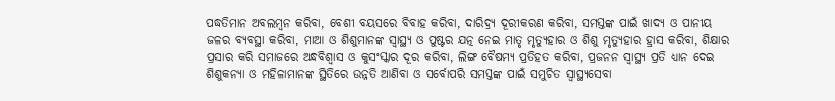ପଦ୍ଧତିମାନ ଅବଲମ୍ବନ କରିବା, ବେଶୀ ବୟସରେ ବିବାହ କରିବା, ଦାରିଦ୍ର୍ୟ ଦୂରୀକରଣ କରିବା, ସମସ୍ତଙ୍କ ପାଇଁ ଖାଦ୍ୟ ଓ ପାନୀୟ ଜଳର ବ୍ୟବସ୍ଥା କରିବା, ମାଆ ଓ ଶିଶୁମାନଙ୍କ ସ୍ବାସ୍ଥ୍ୟ ଓ ପୁଷ୍ଟର ଯତ୍ନ ନେଇ ମାତୃ ମୃତ୍ୟୁହାର ଓ ଶିଶୁ ମୃତ୍ୟୁହାର ହ୍ରାସ କରିବା, ଶିକ୍ଷାର ପ୍ରସାର କରି ସମାଜରେ ଅନ୍ଧବିଶ୍ୱାସ ଓ କୁସଂସ୍କାର ଦୂର କରିବା, ଲିଙ୍ଗ ବୈଷମ୍ୟ ପ୍ରତିହତ କରିବା, ପ୍ରଜନନ ସ୍ବାସ୍ଥ୍ୟ ପ୍ରତି ଧ୍ୟାନ ଦେଇ ଶିଶୁକନ୍ୟା ଓ ମହିଳାମାନଙ୍କ ସ୍ଥିତିରେ ଉନ୍ନତି ଆଣିବା ଓ ସର୍ବୋପରି ସମସ୍ତଙ୍କ ପାଇଁ ସମୁଚିତ ସ୍ବାସ୍ଥ୍ୟସେବା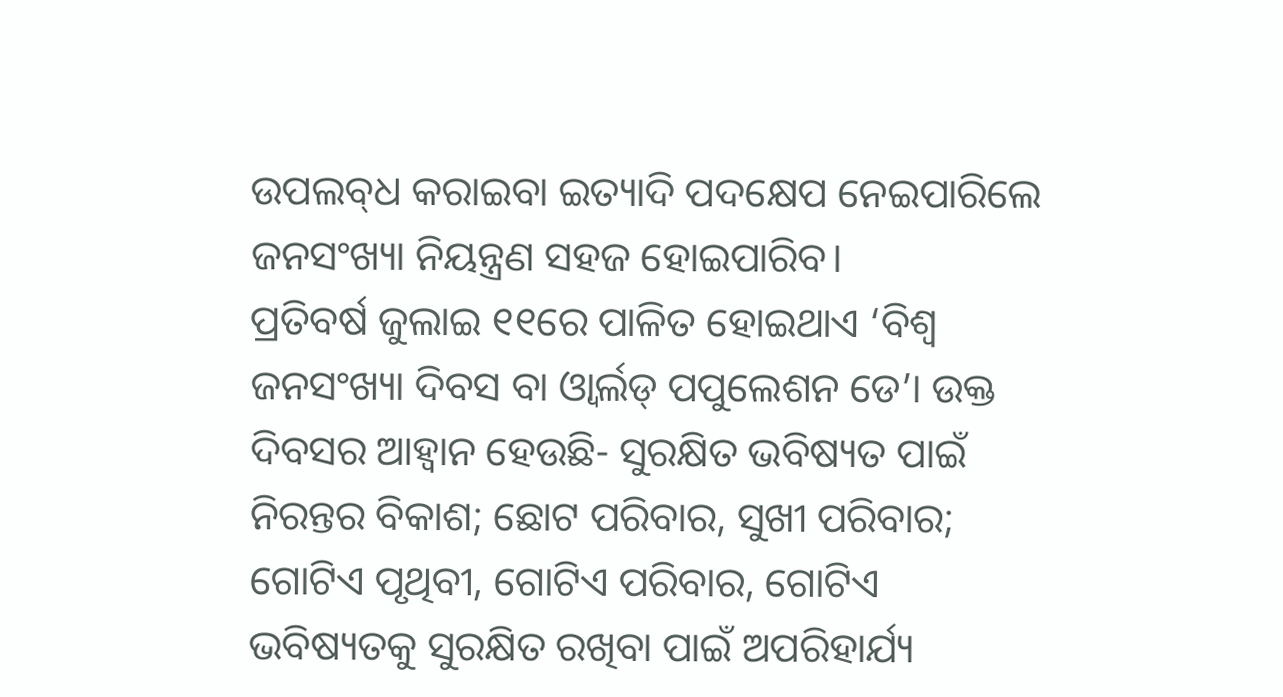ଉପଲବ୍‌ଧ କରାଇବା ଇତ୍ୟାଦି ପଦକ୍ଷେପ ନେଇପାରିଲେ ଜନସଂଖ୍ୟା ନିୟନ୍ତ୍ରଣ ସହଜ ହୋଇପାରିବ।
ପ୍ରତିବର୍ଷ ଜୁଲାଇ ୧୧ରେ ପାଳିତ ହୋଇଥାଏ ‘ବିଶ୍ୱ ଜନସଂଖ୍ୟା ଦିବସ ବା ଓ୍ବାର୍ଲଡ୍‌ ପପୁଲେଶନ ଡେ’। ଉକ୍ତ ଦିବସର ଆହ୍ବାନ ହେଉଛି- ସୁରକ୍ଷିତ ଭବିଷ୍ୟତ ପାଇଁ ନିରନ୍ତର ବିକାଶ; ଛୋଟ ପରିବାର, ସୁଖୀ ପରିବାର; ଗୋଟିଏ ପୃଥିବୀ, ଗୋଟିଏ ପରିବାର, ଗୋଟିଏ ଭବିଷ୍ୟତକୁ ସୁରକ୍ଷିତ ରଖିବା ପାଇଁ ଅପରିହାର୍ଯ୍ୟ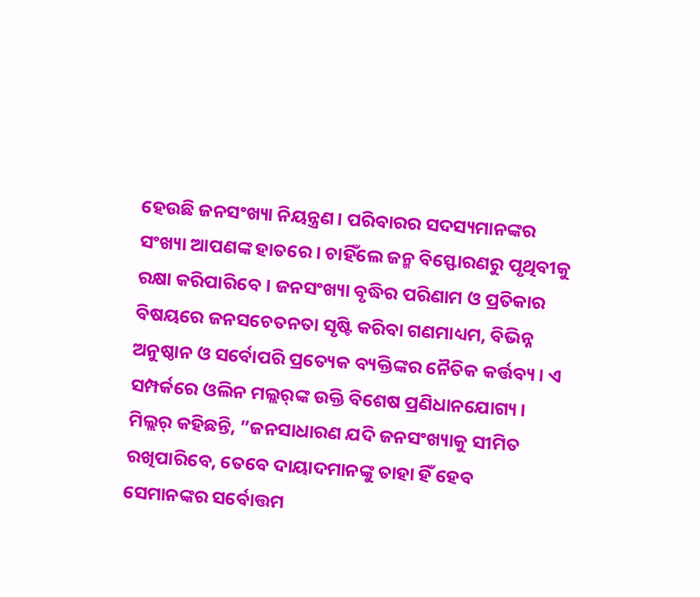ହେଉଛି ଜନସଂଖ୍ୟା ନିୟନ୍ତ୍ରଣ। ପରିବାରର ସଦସ୍ୟମାନଙ୍କର ସଂଖ୍ୟା ଆପଣଙ୍କ ହାତରେ। ଚାହିଁଲେ ଜନ୍ମ ବିସ୍ଫୋରଣରୁ ପୃଥିବୀକୁ ରକ୍ଷା କରିପାରିବେ। ଜନସଂଖ୍ୟା ବୃଦ୍ଧିର ପରିଣାମ ଓ ପ୍ରତିକାର ବିଷୟରେ ଜନସଚେତନତା ସୃଷ୍ଟି କରିବା ଗଣମାଧ୍ୟମ, ବିଭିନ୍ନ ଅନୁଷ୍ଠାନ ଓ ସର୍ବୋପରି ପ୍ରତ୍ୟେକ ବ୍ୟକ୍ତିଙ୍କର ନୈତିକ କର୍ତ୍ତବ୍ୟ। ଏ ସମ୍ପର୍କରେ ଓଲିନ ମଲ୍ଲର୍‌ଙ୍କ ଉକ୍ତି ବିଶେଷ ପ୍ରଣିଧାନଯୋଗ୍ୟ। ମିଲ୍ଲର୍‌ କହିଛନ୍ତି, ”ଜନସାଧାରଣ ଯଦି ଜନସଂଖ୍ୟାକୁ ସୀମିତ ରଖିପାରିବେ, ତେବେ ଦାୟାଦମାନଙ୍କୁ ତାହା ହିଁ ହେବ ସେମାନଙ୍କର ସର୍ବୋତ୍ତମ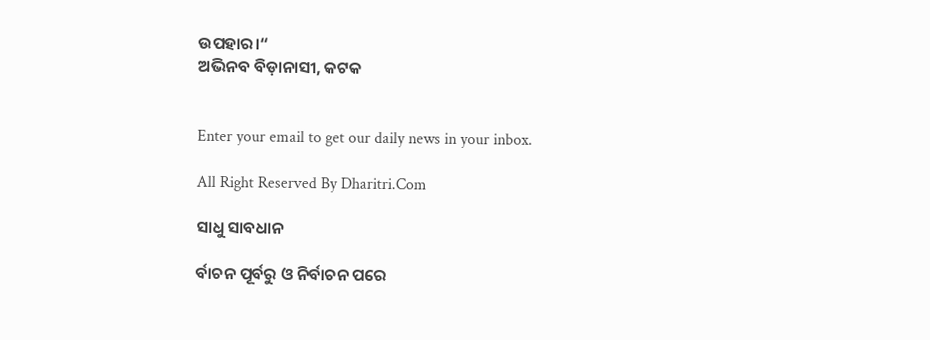ଉପହାର।“
ଅଭିନବ ବିଡ଼ାନାସୀ, କଟକ


Enter your email to get our daily news in your inbox.

All Right Reserved By Dharitri.Com

ସାଧୁ ସାବଧାନ

ର୍ବାଚନ ପୂର୍ବରୁ ଓ ନିର୍ବାଚନ ପରେ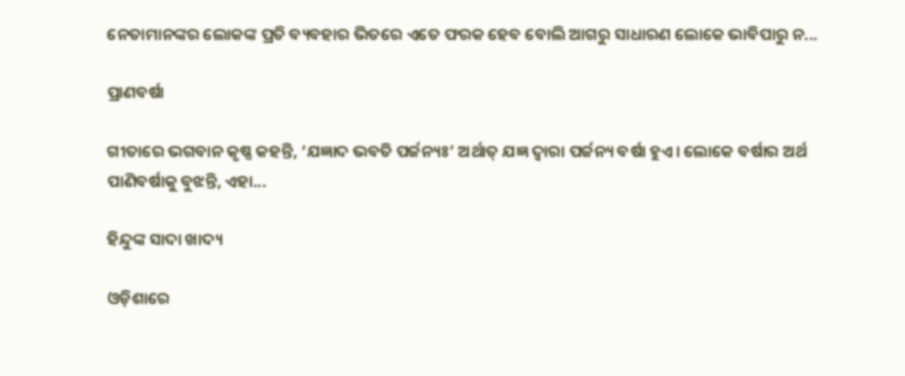ନେତାମାନଙ୍କର ଲୋକଙ୍କ ପ୍ରତି ବ୍ୟବହାର ଭିତରେ ଏତେ ଫରକ ହେବ ବୋଲି ଆଗରୁ ସାଧାରଣ ଲୋକେ ଭାବିପାରୁ ନ...

ପ୍ରାଣବର୍ଷା

ଗୀତାରେ ଭଗବାନ କୃଷ୍ଣ କହନ୍ତି, ‘ଯଜ୍ଞାଦ ଭବତି ପର୍ଜନ୍ୟଃ’ ଅର୍ଥାତ୍‌ ଯଜ୍ଞ ଦ୍ୱାରା ପର୍ଜନ୍ୟ ବର୍ଷା ହୁଏ। ଲୋକେ ବର୍ଷାର ଅର୍ଥ ପାଣିବର୍ଷାକୁ ବୁଝନ୍ତି, ଏହା...

ହିନ୍ଦୁଙ୍କ ସାଦା ଖାଦ୍ୟ

ଓଡ଼ିଶାରେ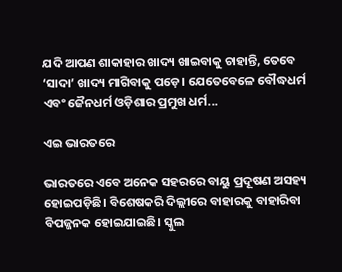ଯଦି ଆପଣ ଶାକାହାର ଖାଦ୍ୟ ଖାଇବାକୁ ଚାହାନ୍ତି, ତେବେ ‘ସାଦା’ ଖାଦ୍ୟ ମାଗିବାକୁ ପଡ଼େ। ଯେତେବେଳେ ବୌଦ୍ଧଧର୍ମ ଏବଂ ଜୈନଧର୍ମ ଓଡ଼ିଶାର ପ୍ରମୁଖ ଧର୍ମ...

ଏଇ ଭାରତରେ

ଭାରତରେ ଏବେ ଅନେକ ସହରରେ ବାୟୁ ପ୍ରଦୂଷଣ ଅସହ୍ୟ ହୋଇପଡ଼ିଛି। ବିଶେଷକରି ଦିଲ୍ଲୀରେ ବାହାରକୁ ବାହାରିବା ବିପଜ୍ଜନକ ହୋଇଯାଇଛି। ସ୍କୁଲ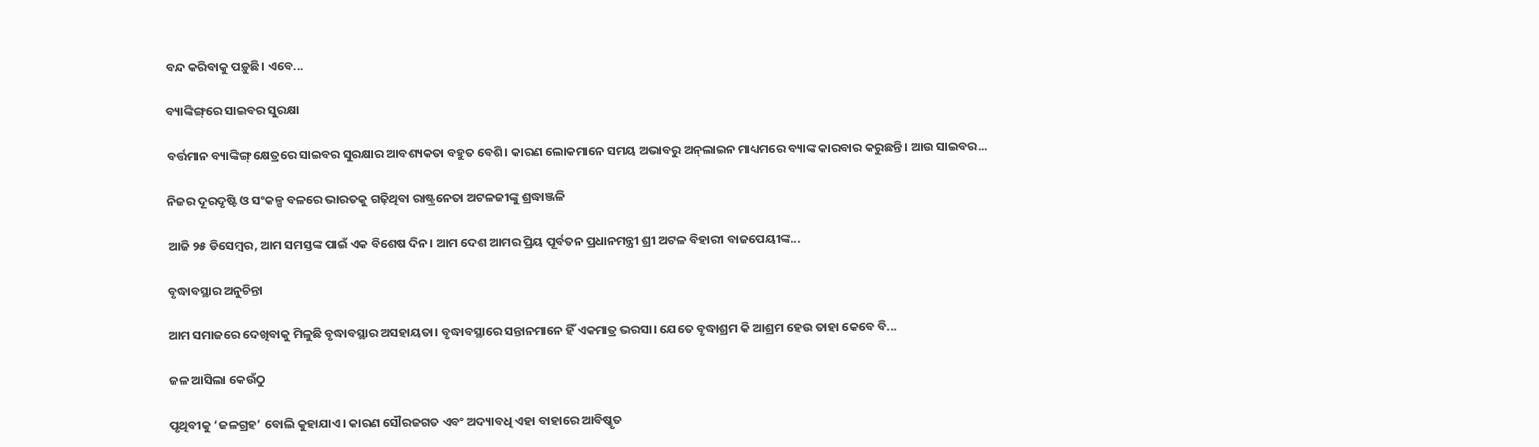ବନ୍ଦ କରିବାକୁ ପଡ଼ୁଛି। ଏବେ...

ବ୍ୟାଙ୍କିଙ୍ଗ୍‌ରେ ସାଇବର ସୁରକ୍ଷା

ବର୍ତ୍ତମାନ ବ୍ୟାଙ୍କିଙ୍ଗ୍‌ କ୍ଷେତ୍ରରେ ସାଇବର ସୁରକ୍ଷାର ଆବଶ୍ୟକତା ବହୁତ ବେଶି। କାରଣ ଲୋକମାନେ ସମୟ ଅଭାବରୁ ଅନ୍‌ଲାଇନ ମାଧ୍ୟମରେ ବ୍ୟାଙ୍କ କାରବାର କରୁଛନ୍ତି। ଆଉ ସାଇବର...

ନିଜର ଦୂରଦୃଷ୍ଟି ଓ ସଂକଳ୍ପ ବଳରେ ଭାରତକୁ ଗଢ଼ିଥିବା ରାଷ୍ଟ୍ରନେତା ଅଟଳଜୀଙ୍କୁ ଶ୍ରଦ୍ଧାଞ୍ଜଳି

ଆଜି ୨୫ ଡିସେମ୍ବର, ଆମ ସମସ୍ତଙ୍କ ପାଇଁ ଏକ ବିଶେଷ ଦିନ। ଆମ ଦେଶ ଆମର ପ୍ରିୟ ପୂର୍ବତନ ପ୍ରଧାନମନ୍ତ୍ରୀ ଶ୍ରୀ ଅଟଳ ବିହାରୀ ବାଜପେୟୀଙ୍କ...

ବୃଦ୍ଧାବସ୍ଥାର ଅନୁଚିନ୍ତା

ଆମ ସମାଜରେ ଦେଖିବାକୁ ମିଳୁଛି ବୃଦ୍ଧାବସ୍ଥାର ଅସହାୟତା। ବୃଦ୍ଧାବସ୍ଥାରେ ସନ୍ତାନମାନେ ହିଁ ଏକମାତ୍ର ଭରସା। ଯେତେ ବୃଦ୍ଧାଶ୍ରମ କି ଆଶ୍ରମ ହେଉ ତାହା କେବେ ବି...

ଜଳ ଆସିଲା କେଉଁଠୁ

ପୃଥିବୀକୁ ‘ଜଳଗ୍ରହ’ ବୋଲି କୁହାଯାଏ। କାରଣ ସୌରଜଗତ ଏବଂ ଅଦ୍ୟାବଧି ଏହା ବାହାରେ ଆବିଷ୍କୃତ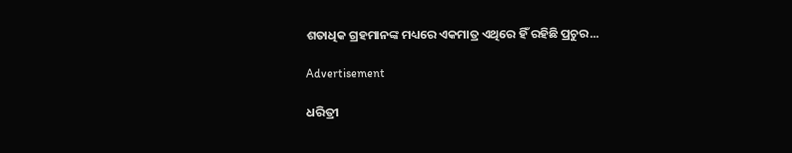ଶତାଧିକ ଗ୍ରହମାନଙ୍କ ମଧ୍ୟରେ ଏକମାତ୍ର ଏଥିରେ ହିଁ ରହିଛି ପ୍ରଚୁର...

Advertisement

ଧରିତ୍ରୀ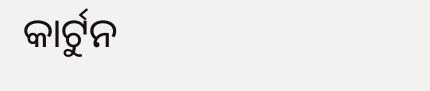କାର୍ଟୁନ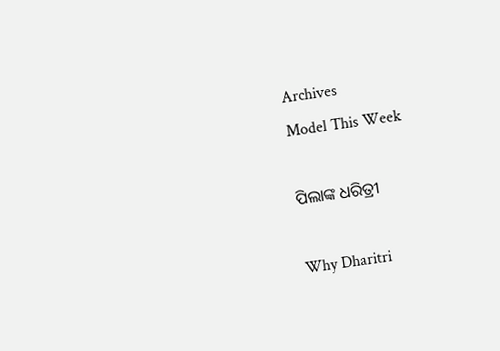Archives
Model This Week

ପିଲାଙ୍କ ଧରିତ୍ରୀ

Why Dharitri